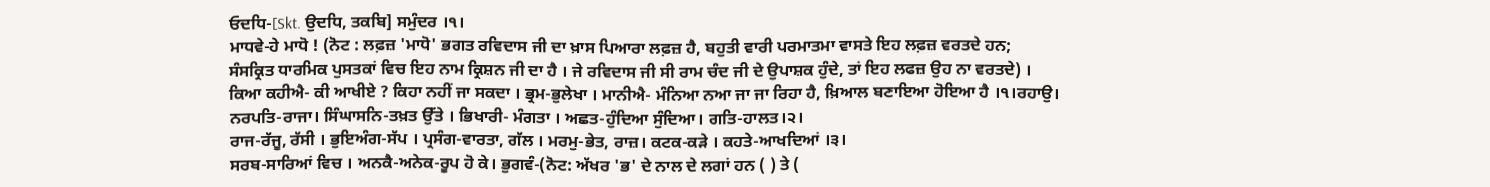ਓਦਧਿ-[Skt. ਉਦਧਿ, ਤਕਬਿ] ਸਮੁੰਦਰ ।੧।
ਮਾਧਵੇ-ਹੇ ਮਾਧੋ ! (ਨੋਟ : ਲਫ਼ਜ਼ 'ਮਾਧੋ' ਭਗਤ ਰਵਿਦਾਸ ਜੀ ਦਾ ਖ਼ਾਸ ਪਿਆਰਾ ਲਫ਼ਜ਼ ਹੈ, ਬਹੁਤੀ ਵਾਰੀ ਪਰਮਾਤਮਾ ਵਾਸਤੇ ਇਹ ਲਫ਼ਜ਼ ਵਰਤਦੇ ਹਨ; ਸੰਸਕ੍ਰਿਤ ਧਾਰਮਿਕ ਪੁਸਤਕਾਂ ਵਿਚ ਇਹ ਨਾਮ ਕ੍ਰਿਸ਼ਨ ਜੀ ਦਾ ਹੈ । ਜੇ ਰਵਿਦਾਸ ਜੀ ਸੀ ਰਾਮ ਚੰਦ ਜੀ ਦੇ ਉਪਾਸ਼ਕ ਹੁੰਦੇ, ਤਾਂ ਇਹ ਲਫਜ਼ ਉਹ ਨਾ ਵਰਤਦੇ) । ਕਿਆ ਕਹੀਐ- ਕੀ ਆਖੀਏ ? ਕਿਹਾ ਨਹੀਂ ਜਾ ਸਕਦਾ । ਭ੍ਰਮ-ਭੁਲੇਖਾ । ਮਾਨੀਐ- ਮੰਨਿਆ ਨਆ ਜਾ ਜਾ ਰਿਹਾ ਹੈ, ਖ਼ਿਆਲ ਬਣਾਇਆ ਹੋਇਆ ਹੈ ।੧।ਰਹਾਉ।
ਨਰਪਤਿ-ਰਾਜਾ। ਸਿੰਘਾਸਨਿ-ਤਖ਼ਤ ਉੱਤੇ । ਭਿਖਾਰੀ- ਮੰਗਤਾ । ਅਛਤ-ਹੁੰਦਿਆ ਸੁੰਦਿਆ। ਗਤਿ-ਹਾਲਤ।੨।
ਰਾਜ-ਰੱਜੂ, ਰੱਸੀ । ਭੁਇਅੰਗ-ਸੱਪ । ਪ੍ਰਸੰਗ-ਵਾਰਤਾ, ਗੱਲ । ਮਰਮੁ-ਭੇਤ, ਰਾਜ਼। ਕਟਕ-ਕੜੇ । ਕਹਤੇ-ਆਖਦਿਆਂ ।੩।
ਸਰਬ-ਸਾਰਿਆਂ ਵਿਚ । ਅਨਕੈ-ਅਨੇਕ-ਰੂਪ ਹੋ ਕੇ। ਭੁਗਵੰ-(ਨੋਟ: ਅੱਖਰ 'ਭ' ਦੇ ਨਾਲ ਦੇ ਲਗਾਂ ਹਨ ( ) ਤੇ (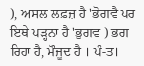), ਅਸਲ ਲਫ਼ਜ਼ ਹੈ 'ਭੋਗਵੈ ਪਰ ਇਥੇ ਪੜ੍ਹਨਾ ਹੈ 'ਭੁਗਵ ) ਭਗ ਰਿਹਾ ਹੈ, ਮੌਜੂਦ ਹੈ । ਪੰ-ਤ।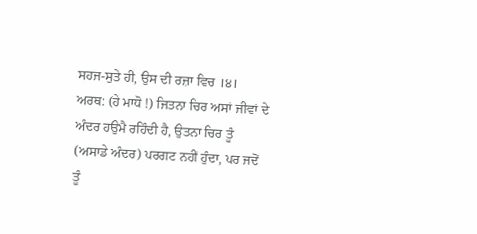ਸਹਜ-ਸੁਤੇ ਹੀ, ਉਸ ਦੀ ਰਜ਼ਾ ਵਿਚ ।੪।
ਅਰਥ: (ਹੇ ਮਾਧੋ !) ਜਿਤਨਾ ਚਿਰ ਅਸਾਂ ਜੀਵਾਂ ਦੇ ਅੰਦਰ ਹਉਮੈ ਰਹਿੰਦੀ ਹੈ, ਉਤਨਾ ਚਿਰ ਤੂੰ (ਅਸਾਡੇ ਅੰਦਰ) ਪਰਗਟ ਨਹੀਂ ਹੁੰਦਾ, ਪਰ ਜਦੋਂ ਤੂੰ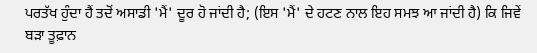ਪਰਤੱਖ ਹੁੰਦਾ ਹੈਂ ਤਦੋਂ ਅਸਾਡੀ 'ਮੈਂ' ਦੂਰ ਹੋ ਜਾਂਦੀ ਹੈ; (ਇਸ 'ਮੈਂ' ਦੇ ਹਟਣ ਨਾਲ ਇਹ ਸਮਝ ਆ ਜਾਂਦੀ ਹੈ) ਕਿ ਜਿਵੇਂ ਬੜਾ ਤੂਫ਼ਾਨ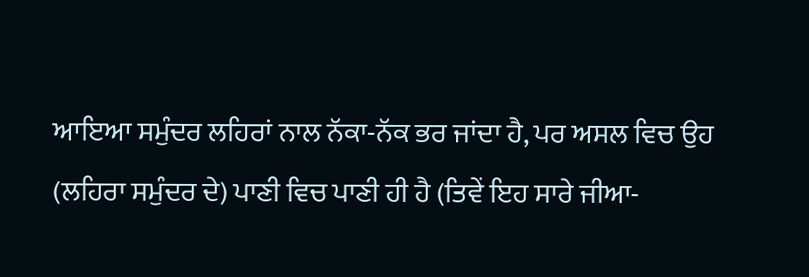ਆਇਆ ਸਮੁੰਦਰ ਲਹਿਰਾਂ ਨਾਲ ਨੱਕਾ-ਨੱਕ ਭਰ ਜਾਂਦਾ ਹੈ, ਪਰ ਅਸਲ ਵਿਚ ਉਹ (ਲਹਿਰਾ ਸਮੁੰਦਰ ਦੇ) ਪਾਣੀ ਵਿਚ ਪਾਣੀ ਹੀ ਹੈ (ਤਿਵੇਂ ਇਹ ਸਾਰੇ ਜੀਆ-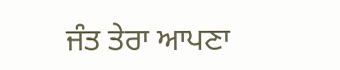ਜੰਤ ਤੇਰਾ ਆਪਣਾ